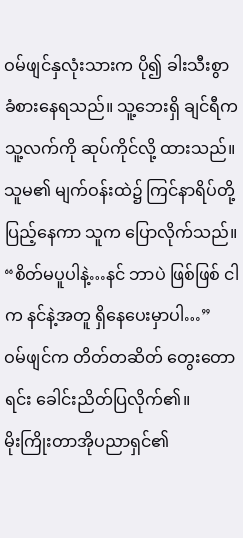ဝမ်ဖျင်နှလုံးသားက ပို၍ ခါးသီးစွာ ခံစားနေရသည်။ သူ့ဘေးရှိ ချင်ရီက သူ့လက်ကို ဆုပ်ကိုင်လို့ ထားသည်။ သူမ၏ မျက်ဝန်းထဲ၌ ကြင်နာရိပ်တို့ ပြည့်နေကာ သူက ပြောလိုက်သည်။ “စိတ်မပူပါနဲ့…နင် ဘာပဲ ဖြစ်ဖြစ် ငါက နင်နဲ့အတူ ရှိနေပေးမှာပါ…”
ဝမ်ဖျင်က တိတ်တဆိတ် တွေးတောရင်း ခေါင်းညိတ်ပြလိုက်၏။
မိုးကြိုးတာအိုပညာရှင်၏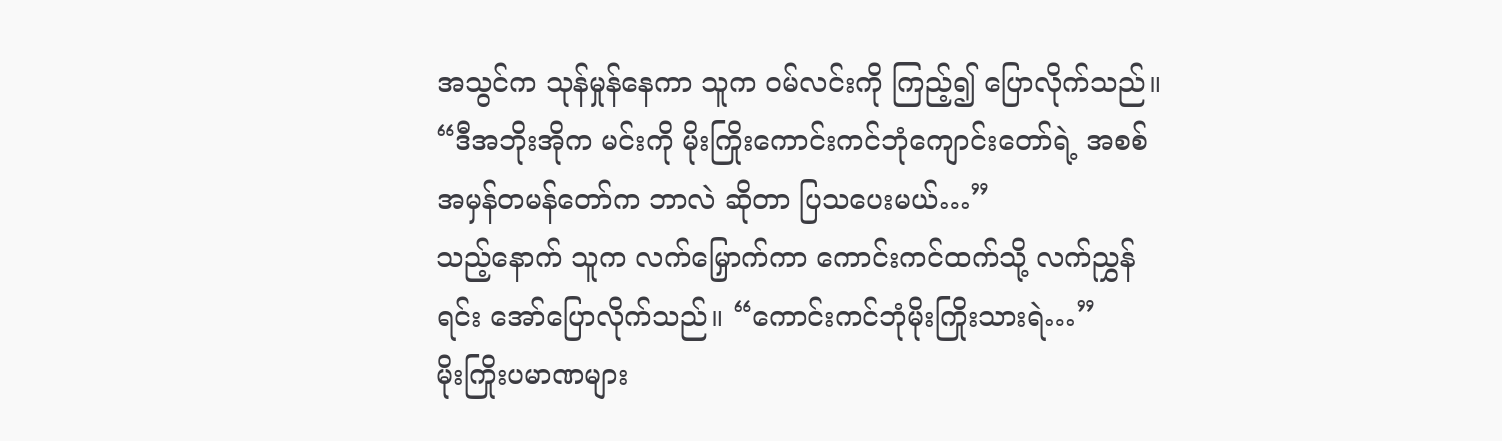အသွင်က သုန်မှုန်နေကာ သူက ဝမ်လင်းကို ကြည့်၍ ပြောလိုက်သည်။ “ဒီအဘိုးအိုက မင်းကို မိုးကြိုးကောင်းကင်ဘုံကျောင်းတော်ရဲ့ အစစ်အမှန်တမန်တော်က ဘာလဲ ဆိုတာ ပြသပေးမယ်…”
သည့်နောက် သူက လက်မြှောက်ကာ ကောင်းကင်ထက်သို့ လက်ညွှန်ရင်း အော်ပြောလိုက်သည်။ “ကောင်းကင်ဘုံမိုးကြိုးသားရဲ…”
မိုးကြိုးပမာဏများ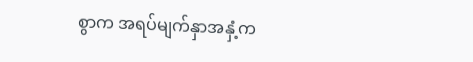စွာက အရပ်မျက်နှာအနှံ့က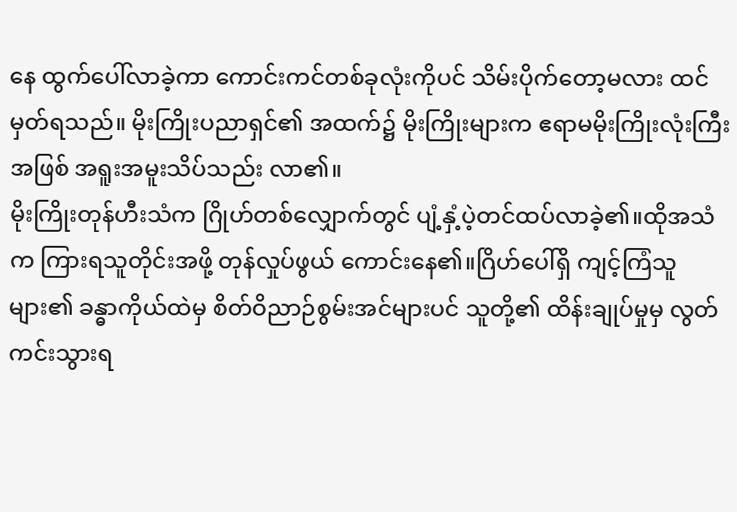နေ ထွက်ပေါ်လာခဲ့ကာ ကောင်းကင်တစ်ခုလုံးကိုပင် သိမ်းပိုက်တော့မလား ထင်မှတ်ရသည်။ မိုးကြိုးပညာရှင်၏ အထက်၌ မိုးကြိုးများက ဧရာမမိုးကြိုးလုံးကြီးအဖြစ် အရူးအမူးသိပ်သည်း လာ၏။
မိုးကြိုးတုန်ဟီးသံက ဂြိုဟ်တစ်လျှောက်တွင် ပျံ့နှံ့ပဲ့တင်ထပ်လာခဲ့၏။ထိုအသံက ကြားရသူတိုင်းအဖို့ တုန်လှုပ်ဖွယ် ကောင်းနေ၏။ဂြိဟ်ပေါ်ရှိ ကျင့်ကြံသူများ၏ ခန္ဓာကိုယ်ထဲမှ စိတ်ဝိညာဉ်စွမ်းအင်များပင် သူတို့၏ ထိန်းချုပ်မှုမှ လွတ်ကင်းသွားရ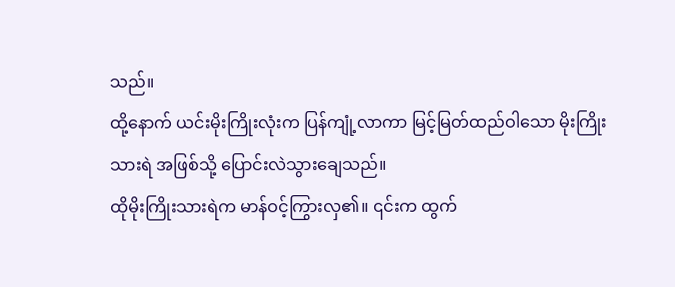သည်။
ထို့နောက် ယင်းမိုးကြိုးလုံးက ပြန်ကျုံ့လာကာ မြင့်မြတ်ထည်ဝါသော မိုးကြိုးသားရဲ အဖြစ်သို့ ပြောင်းလဲသွားချေသည်။
ထိုမိုးကြိုးသားရဲက မာန်ဝင့်ကြွားလှ၏။ ၎င်းက ထွက်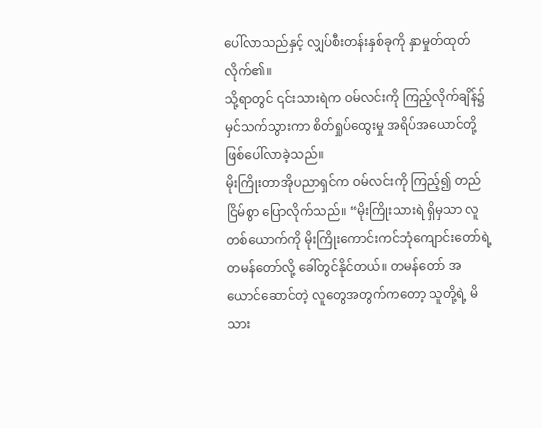ပေါ်လာသည်နှင့် လျှပ်စီးတန်းနှစ်ခုကို နှာမှုတ်ထုတ်လိုက်၏။
သို့ရာတွင် ၎င်းသားရဲက ဝမ်လင်းကို ကြည့်လိုက်ချိန်၌ မှင်သက်သွားကာ စိတ်ရှုပ်ထွေးမှု အရိပ်အယောင်တို့ ဖြစ်ပေါ်လာခဲ့သည်။
မိုးကြိုးတာအိုပညာရှင်က ဝမ်လင်းကို ကြည့်၍ တည်ငြိမ်စွာ ပြောလိုက်သည်။ “မိုးကြိုးသားရဲ ရှိမှသာ လူတစ်ယောက်ကို မိုးကြိုးကောင်းကင်ဘုံကျောင်းတော်ရဲ့ တမန်တော်လို့ ခေါ်တွင်နိုင်တယ်။ တမန်တော် အယောင်ဆောင်တဲ့ လူတွေအတွက်ကတော့ သူတို့ရဲ့ မိသား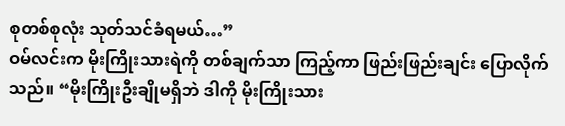စုတစ်စုလုံး သုတ်သင်ခံရမယ်…”
ဝမ်လင်းက မိုးကြိုးသားရဲကို တစ်ချက်သာ ကြည့်ကာ ဖြည်းဖြည်းချင်း ပြောလိုက်သည်။ “မိုးကြိုးဦးချိုမရှိဘဲ ဒါကို မိုးကြိုးသား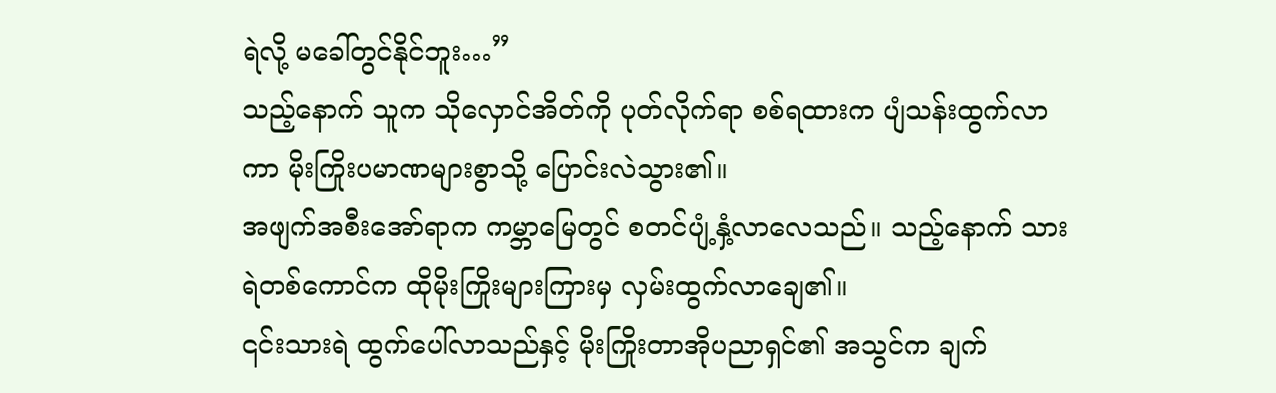ရဲလို့ မခေါ်တွင်နိုင်ဘူး…”
သည့်နောက် သူက သိုလှောင်အိတ်ကို ပုတ်လိုက်ရာ စစ်ရထားက ပျံသန်းထွက်လာကာ မိုးကြိုးပမာဏများစွာသို့ ပြောင်းလဲသွား၏။
အဖျက်အစီးအော်ရာက ကမ္ဘာမြေတွင် စတင်ပျံ့နှံ့လာလေသည်။ သည့်နောက် သားရဲတစ်ကောင်က ထိုမိုးကြိုးများကြားမှ လှမ်းထွက်လာချေ၏။
၎င်းသားရဲ ထွက်ပေါ်လာသည်နှင့် မိုးကြိုးတာအိုပညာရှင်၏ အသွင်က ချက်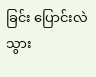ခြင်း ပြောင်းလဲသွား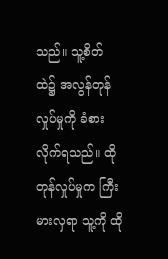သည်။ သူ့စိတ်ထဲ၌ အလွန်တုန်လှုပ်မှုကို ခံစားလိုက်ရသည်။ ထိုတုန်လှုပ်မှုက ကြီးမားလှရာ သူ့ကို ထို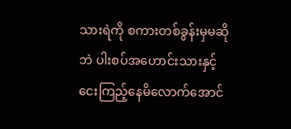သားရဲကို စကားတစ်ခွန်းမှမဆိုဘဲ ပါးစပ်အဟောင်းသားနှင့် ငေးကြည့်နေမိလောက်အောင်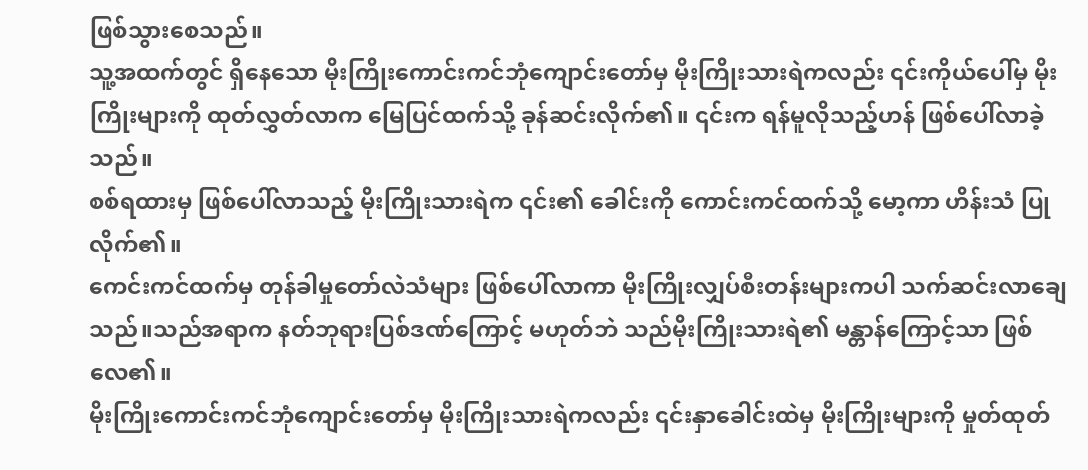ဖြစ်သွားစေသည်။
သူ့အထက်တွင် ရှိနေသော မိုးကြိုးကောင်းကင်ဘုံကျောင်းတော်မှ မိုးကြိုးသားရဲကလည်း ၎င်းကိုယ်ပေါ်မှ မိုးကြိုးများကို ထုတ်လွှတ်လာက မြေပြင်ထက်သို့ ခုန်ဆင်းလိုက်၏။ ၎င်းက ရန်မူလိုသည့်ဟန် ဖြစ်ပေါ်လာခဲ့သည်။
စစ်ရထားမှ ဖြစ်ပေါ်လာသည့် မိုးကြိုးသားရဲက ၎င်း၏ ခေါင်းကို ကောင်းကင်ထက်သို့ မော့ကာ ဟိန်းသံ ပြုလိုက်၏။
ကေင်းကင်ထက်မှ တုန်ခါမှုတော်လဲသံများ ဖြစ်ပေါ်လာကာ မိုးကြိုးလျှပ်စီးတန်းများကပါ သက်ဆင်းလာချေသည်။သည်အရာက နတ်ဘုရားပြစ်ဒဏ်ကြောင့် မဟုတ်ဘဲ သည်မိုးကြိုးသားရဲ၏ မန္တာန်ကြောင့်သာ ဖြစ်လေ၏။
မိုးကြိုးကောင်းကင်ဘုံကျောင်းတော်မှ မိုးကြိုးသားရဲကလည်း ၎င်းနှာခေါင်းထဲမှ မိုးကြိုးများကို မှုတ်ထုတ်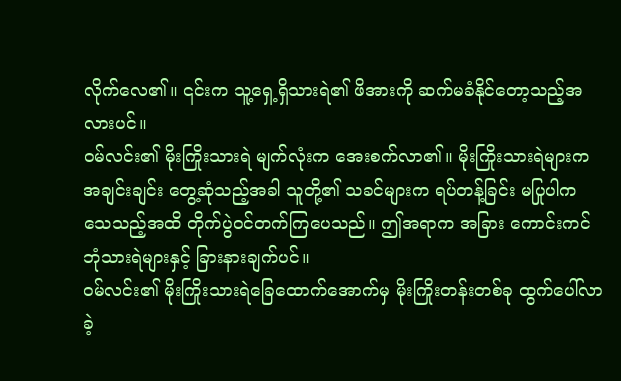လိုက်လေ၏။ ၎င်းက သူ့ရှေ့ရှိသားရဲ၏ ဖိအားကို ဆက်မခံနိုင်တော့သည့်အလားပင်။
ဝမ်လင်း၏ မိုးကြိုးသားရဲ မျက်လုံးက အေးစက်လာ၏။ မိုးကြိုးသားရဲများက အချင်းချင်း တွေ့ဆုံသည့်အခါ သူတို့၏ သခင်များက ရပ်တန့်ခြင်း မပြုပါက သေသည့်အထိ တိုက်ပွဲဝင်တက်ကြပေသည်။ ဤအရာက အခြား ကောင်းကင်ဘုံသားရဲများနှင့် ခြားနားချက်ပင်။
ဝမ်လင်း၏ မိုးကြိုးသားရဲခြေထောက်အောက်မှ မိုးကြိုးတန်းတစ်ခု ထွက်ပေါ်လာခဲ့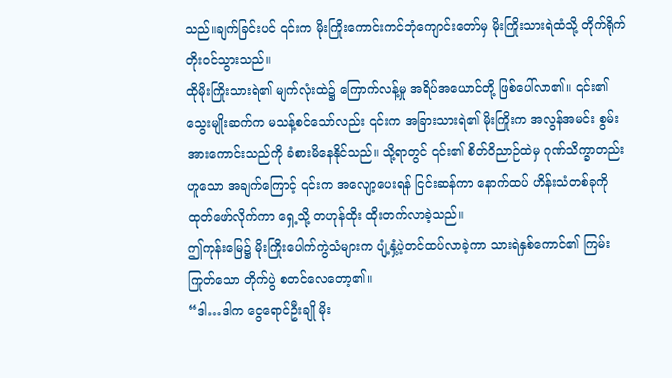သည်။ချက်ခြင်းပင် ၎င်းက မိုးကြိုးကောင်းကင်ဘုံကျောင်းတော်မှ မိုးကြိုးသားရဲထံသို့ တိုက်ရိုက် တိုးဝင်သွားသည်။
ထိုမိုးကြိုးသားရဲ၏ မျက်လုံးထဲ၌ ကြောက်လန့်မှု အရိပ်အယောင်တို့ ဖြစ်ပေါ်လာ၏။ ၎င်း၏ သွေးမျိုးဆက်က မသန့်စင်သော်လည်း ၎င်းက အခြားသားရဲ၏ မိုးကြိုးက အလွန်အမင်း စွမ်းအားကောင်းသည်ကို ခံစားမိနေနိုင်သည်။ သို့ရာတွင် ၎င်း၏ စိတ်ဝိညာဉ်ထဲမှ ဂုဏ်သိက္ခာတည်းဟူသော အချက်ကြောင့် ၎င်းက အလျော့ပေးရန် ငြင်းဆန်ကာ နောက်ထပ် ဟိန်းသံတစ်ခုကို ထုတ်ဖော်လိုက်ကာ ရှေ့သို့ တဟုန်ထိုး ထိုးတက်လာခဲ့သည်။
ဤကုန်းမြေ၌ မိုးကြိုးပေါက်ကွဲသံများက ပျံ့နှံ့ပဲ့တင်ထပ်လာခဲ့ကာ သားရဲနှစ်ကောင်၏ ကြမ်းကြုတ်သော တိုက်ပွဲ စတင်လေတော့၏။
“ဒါ…ဒါက ငွေရောင်ဦးချို မိုး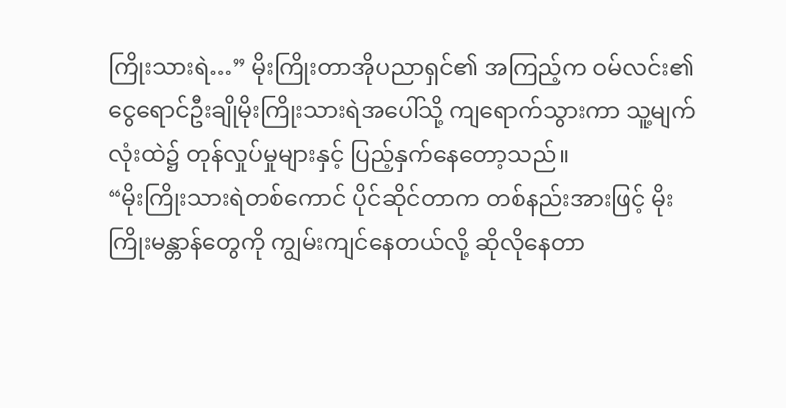ကြိုးသားရဲ…” မိုးကြိုးတာအိုပညာရှင်၏ အကြည့်က ဝမ်လင်း၏ ငွေရောင်ဦးချိုမိုးကြိုးသားရဲအပေါ်သို့ ကျရောက်သွားကာ သူ့မျက်လုံးထဲ၌ တုန်လှုပ်မှုများနှင့် ပြည့်နှက်နေတော့သည်။
“မိုးကြိုးသားရဲတစ်ကောင် ပိုင်ဆိုင်တာက တစ်နည်းအားဖြင့် မိုးကြိုးမန္တာန်တွေကို ကျွမ်းကျင်နေတယ်လို့ ဆိုလိုနေတာ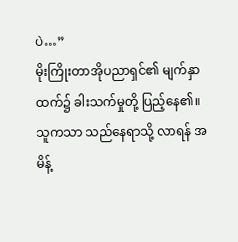ပဲ…”
မိုးကြိုးတာအိုပညာရှင်၏ မျက်နှာထက်၌ ခါးသက်မှုတို့ ပြည့်နေ၏။ သူကသာ သည်နေရာသို့ လာရန် အမိန့်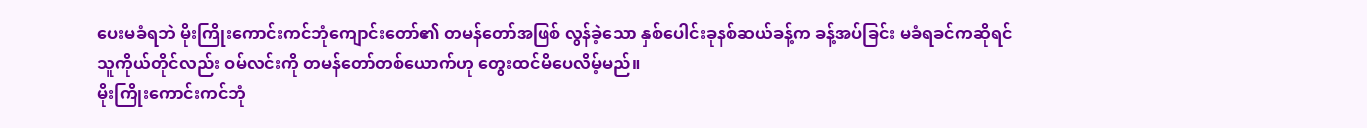ပေးမခံရဘဲ မိုးကြိုးကောင်းကင်ဘုံကျောင်းတော်၏ တမန်တော်အဖြစ် လွန်ခဲ့သော နှစ်ပေါင်းခုနစ်ဆယ်ခန့်က ခန့်အပ်ခြင်း မခံရခင်ကဆိုရင် သူကိုယ်တိုင်လည်း ဝမ်လင်းကို တမန်တော်တစ်ယောက်ဟု တွေးထင်မိပေလိမ့်မည်။
မိုးကြိုးကောင်းကင်ဘုံ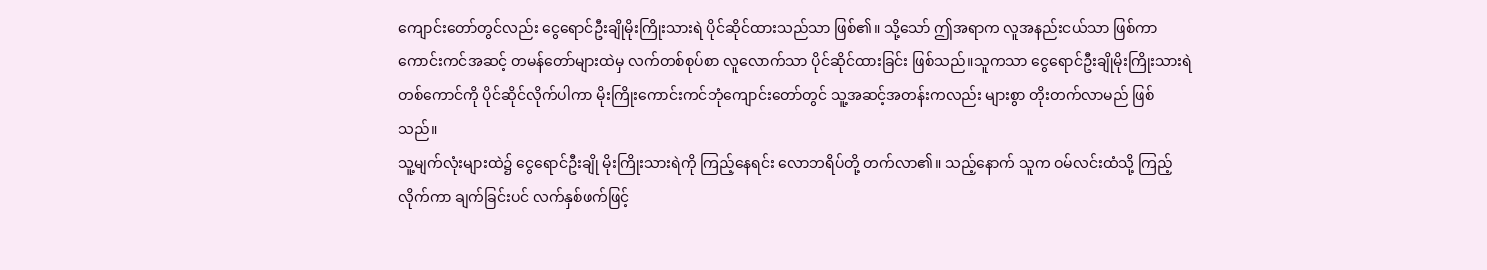ကျောင်းတော်တွင်လည်း ငွေရောင်ဦးချိုမိုးကြိုးသားရဲ ပိုင်ဆိုင်ထားသည်သာ ဖြစ်၏။ သို့သော် ဤအရာက လူအနည်းငယ်သာ ဖြစ်ကာ ကောင်းကင်အဆင့် တမန်တော်များထဲမှ လက်တစ်စုပ်စာ လူလောက်သာ ပိုင်ဆိုင်ထားခြင်း ဖြစ်သည်။သူကသာ ငွေရောင်ဦးချိုမိုးကြိုးသားရဲ တစ်ကောင်ကို ပိုင်ဆိုင်လိုက်ပါကာ မိုးကြိုးကောင်းကင်ဘုံကျောင်းတော်တွင် သူ့အဆင့်အတန်းကလည်း များစွာ တိုးတက်လာမည် ဖြစ်သည်။
သူ့မျက်လုံးများထဲ၌ ငွေရောင်ဦးချို မိုးကြိုးသားရဲကို ကြည့်နေရင်း လောဘရိပ်တို့ တက်လာ၏။ သည့်နောက် သူက ဝမ်လင်းထံသို့ ကြည့်လိုက်ကာ ချက်ခြင်းပင် လက်နှစ်ဖက်ဖြင့်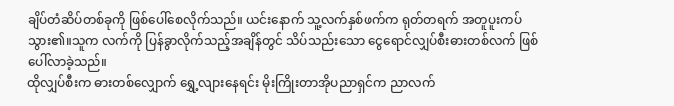ချိပ်တံဆိပ်တစ်ခုကို ဖြစ်ပေါ်စေလိုက်သည်။ ယင်းနောက် သူ့လက်နှစ်ဖက်က ရုတ်တရက် အတူပူးကပ်သွား၏။သူက လက်ကို ပြန်ခွာလိုက်သည့်အချိန်တွင် သိပ်သည်းသော ငွေရောင်လျှပ်စီးဓားတစ်လက် ဖြစ်ပေါ်လာခဲ့သည်။
ထိုလျှပ်စီးက ဓားတစ်လျှောက် ရွှေ့လျားနေရင်း မိုးကြိုးတာအိုပညာရှင်က ညာလက်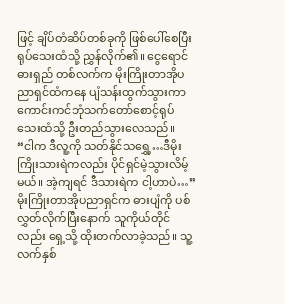ဖြင့် ချိပ်တံဆိပ်တစ်ခုကို ဖြစ်ပေါ်စေပြီး ရုပ်သေးထံသို့ ညွှန်လိုက်၏။ ငွေရောင်ဓားရှည် တစ်လက်က မိုးကြိုးတာအိုပညာရှင်ထံကနေ ပျံသန်းထွက်သွားကာ ကောင်းကင်ဘုံသက်တော်စောင့်ရုပ်သေးထံသို့ ဦးတည်သွားလေသည်။
“ငါက ဒီလူ့ကို သတ်နိုင်သရွှေ့…ဒီမိုးကြိုးသားရဲကလည်း ပိုင်ရှင်မဲ့သွားလိမ့်မယ်။ အဲ့ကျရင် ဒီသားရဲက ငါ့ဟာပဲ…”
မိုးကြိုးတာအိုပညာရှင်က ဓားပျံကို ပစ်လွှတ်လိုက်ပြီးနောက် သူကိုယ်တိုင်လည်း ရှေ့သို့ ထိုးတက်လာခဲ့သည်။ သူ့လက်နှစ်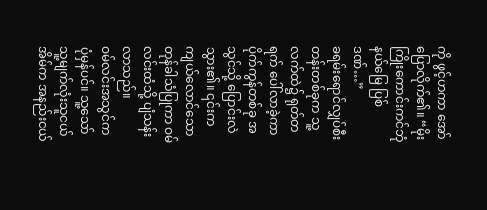ကို ဖွင့်ဟကာ အော်ပြောလိုက်၏။ “မိုးကြိုးကောင်းကင်ဘုံနယ်မြေ ပြစ်ဒဏ်…”
ခရမ်းရောင်လျှပ်စီးတန်းတစ်ခုက သူ့လက်ထဲ၌ ရုတ်တရက် ပေါ်လာခဲ့ကာ ပိုက်ကွန်တစ်ခု အသွင်သို့ ပြောင်းလဲသွား၏။ ၎င်းက ကျယ်လောင်သော တုန်ခါသံပြုကာ ဝမ်လင်းထံသို့ ပျံသန်းလာသည်။
ဝမ်လင်းအသွင်က ပုံမှန်ပင်။ သူ့သော် သူ့မျက်လုံးသူငယ်အိမ်က အနည်းငယ်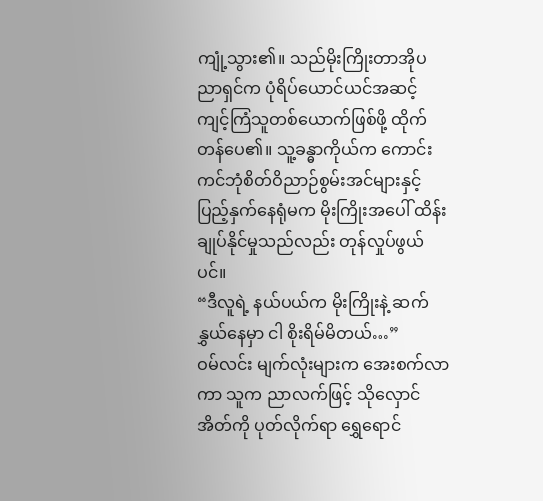ကျုံ့သွား၏။ သည်မိုးကြိုးတာအိုပညာရှင်က ပုံရိပ်ယောင်ယင်အဆင့် ကျင့်ကြံသူတစ်ယောက်ဖြစ်ဖို့ ထိုက်တန်ပေ၏။ သူ့ခန္ဓာကိုယ်က ကောင်းကင်ဘုံစိတ်ဝိညာဉ်စွမ်းအင်များနှင့် ပြည့်နှက်နေရုံမက မိုးကြိုးအပေါ် ထိန်းချုပ်နိုင်မှုသည်လည်း တုန်လှုပ်ဖွယ်ပင်။
“ဒီလူရဲ့ နယ်ပယ်က မိုးကြိုးနဲ့ ဆက်နွှယ်နေမှာ ငါ စိုးရိမ်မိတယ်…”
ဝမ်လင်း မျက်လုံးများက အေးစက်လာကာ သူက ညာလက်ဖြင့် သိုလှောင်အိတ်ကို ပုတ်လိုက်ရာ ရွှေရောင်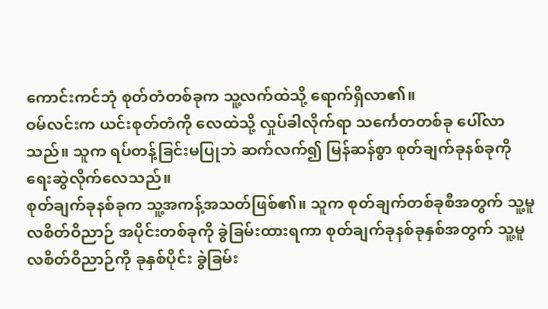ကောင်းကင်ဘုံ စုတ်တံတစ်ခုက သူ့လက်ထဲသို့ ရောက်ရှိလာ၏။
ဝမ်လင်းက ယင်းစုတ်တံကို လေထဲသို့ လှုပ်ခါလိုက်ရာ သင်္ကေတတစ်ခု ပေါ်လာသည်။ သူက ရပ်တန့်ခြင်းမပြုဘဲ ဆက်လက်၍ မြန်ဆန်စွာ စုတ်ချက်ခုနစ်ခုကို ရေးဆွဲလိုက်လေသည်။
စုတ်ချက်ခုနစ်ခုက သူ့အကန့်အသတ်ဖြစ်၏။ သူက စုတ်ချက်တစ်ခုစီအတွက် သူ့မူလစိတ်ဝိညာဉ် အပိုင်းတစ်ခုကို ခွဲခြမ်းထားရကာ စုတ်ချက်ခုနစ်ခုနှစ်အတွက် သူ့မူလစိတ်ဝိညာဉ်ကို ခုနှစ်ပိုင်း ခွဲခြမ်း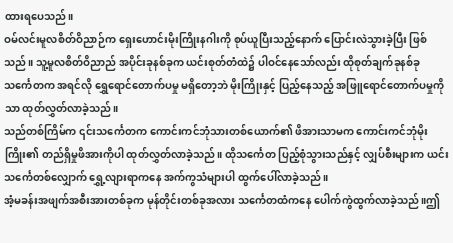ထားရပေသည်။
ဝမ်လင်းမူလစိတ်ဝိညာဉ်က ရှေးဟောင်းမိုးကြိုးနဂါးကို စုပ်ယူပြီးသည့်နောက် ပြောင်းလဲသွားခဲ့ပြီး ဖြစ်သည်။ သူ့မူလစိတ်ဝိညာည် အပိုင်းခုနစ်ခုက ယင်းစုတ်တံထဲ၌ ပါဝင်နေသော်လည်း ထိုစုတ်ချက်ခုနစ်ခု သင်္ကေတက အရင်လို ရွှေရောင်တောက်ပမှု မရှိတော့ဘဲ မိုးကြိုးနှင့် ပြည့်နေသည့် အဖြူရောင်တောက်ပမှုကိုသာ ထုတ်လွှတ်လာခဲ့သည်။
သည်တစ်ကြိမ်က ၎င်းသင်္ကေတက ကောင်းကင်ဘုံသားတစ်ယောက်၏ ဖိအားသာမက ကောင်းကင်ဘုံမိုးကြိုး၏ တည်ရှိမှုဖိအားကိုပါ ထုတ်လွှတ်လာခဲ့သည်။ ထိုသင်္ကေတ ပြည့်စုံသွားသည်နှင့် လျှပ်စီးများက ယင်းသင်္ကေတစ်လျှောက် ရွှေ့လျားရာကနေ အက်ကွသံများပါ ထွက်ပေါ်လာခဲ့သည်။
အံ့မခန်းအဖျက်အစီးအားတစ်ခုက မုန်တိုင်းတစ်ခုအလား သင်္ကေတထံကနေ ပေါက်ကွဲထွက်လာခဲ့သည်။ဤ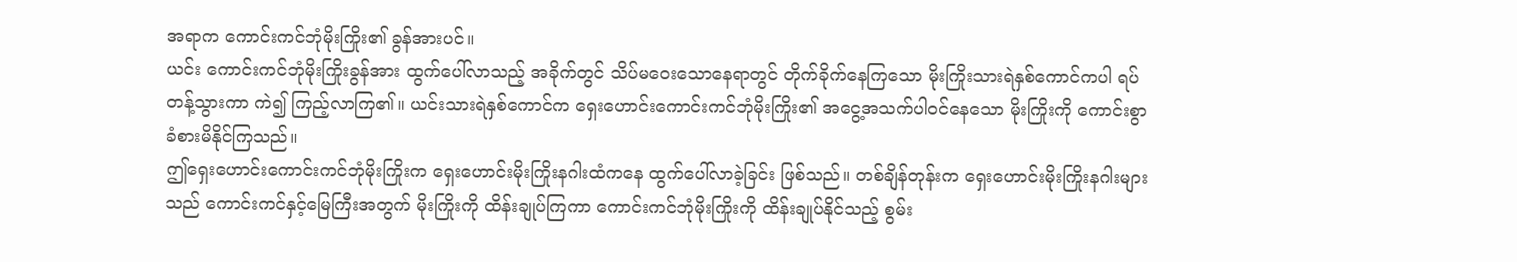အရာက ကောင်းကင်ဘုံမိုးကြိုး၏ ခွန်အားပင်။
ယင်း ကောင်းကင်ဘုံမိုးကြိုးခွန်အား ထွက်ပေါ်လာသည့် အခိုက်တွင် သိပ်မဝေးသောနေရာတွင် တိုက်ခိုက်နေကြသော မိုးကြိုးသားရဲနှစ်ကောင်ကပါ ရပ်တန့်သွားကာ ကဲ၍ ကြည့်လာကြ၏။ ယင်းသားရဲနှစ်ကောင်က ရှေးဟောင်းကောင်းကင်ဘုံမိုးကြိုး၏ အငွေ့အသက်ပါဝင်နေသော မိုးကြိုးကို ကောင်းစွာ ခံစားမိနိုင်ကြသည်။
ဤရှေးဟောင်းကောင်းကင်ဘုံမိုးကြိုးက ရှေးဟောင်းမိုးကြိုးနဂါးထံကနေ ထွက်ပေါ်လာခဲ့ခြင်း ဖြစ်သည်။ တစ်ချိန်တုန်းက ရှေးဟောင်းမိုးကြိုးနဂါးများသည် ကောင်းကင်နှင့်မြေကြီးအတွက် မိုးကြိုးကို ထိန်းချုပ်ကြကာ ကောင်းကင်ဘုံမိုးကြိုးကို ထိန်းချုပ်နိုင်သည့် စွမ်း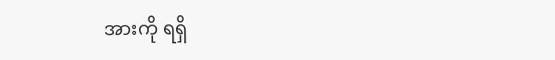အားကို ရရှိ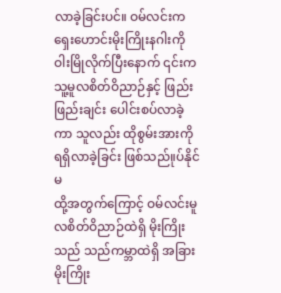လာခဲ့ခြင်းပင်။ ဝမ်လင်းက ရှေးဟောင်းမိုးကြိုးနဂါးကို ဝါးမြိုလိုက်ပြီးနောက် ၎င်းက သူ့မူလစိတ်ဝိညာဉ်နှင့် ဖြည်းဖြည်းချင်း ပေါင်းစပ်လာခဲ့ကာ သူလည်း ထိုစွမ်းအားကို ရရှိလာခဲ့ခြင်း ဖြစ်သည်။ုပ်နိုင်မ
ထို့အတွက်ကြောင့် ဝမ်လင်းမူလစိတ်ဝိညာဉ်ထဲရှိ မိုးကြိုးသည် သည်ကမ္ဘာထဲရှိ အခြားမိုးကြိုး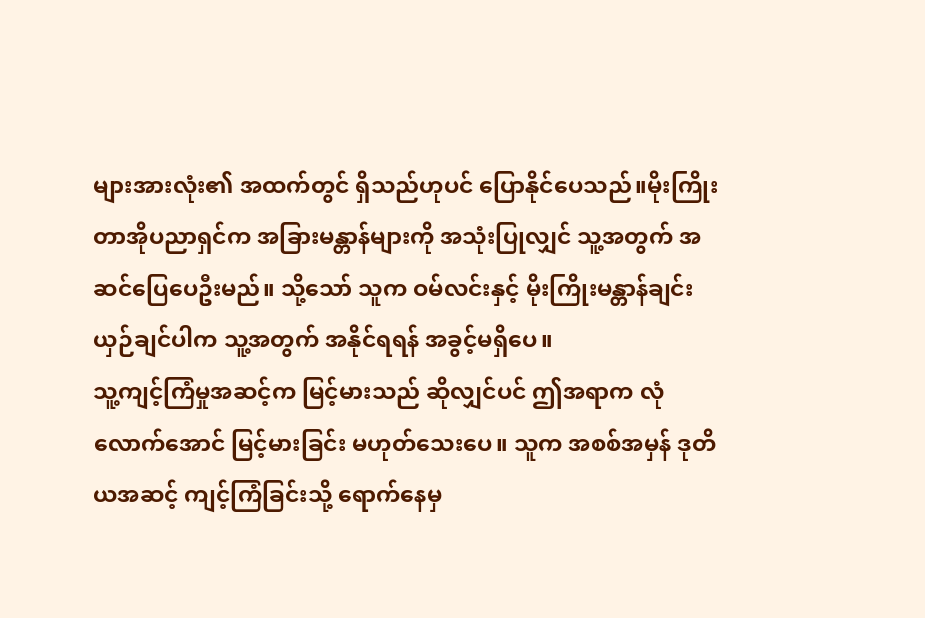များအားလုံး၏ အထက်တွင် ရှိသည်ဟုပင် ပြောနိုင်ပေသည်။မိုးကြိုးတာအိုပညာရှင်က အခြားမန္တာန်များကို အသုံးပြုလျှင် သူ့အတွက် အဆင်ပြေပေဦးမည်။ သို့သော် သူက ဝမ်လင်းနှင့် မိုးကြိုးမန္တာန်ချင်း ယှဉ်ချင်ပါက သူ့အတွက် အနိုင်ရရန် အခွင့်မရှိပေ။
သူ့ကျင့်ကြံမှုအဆင့်က မြင့်မားသည် ဆိုလျှင်ပင် ဤအရာက လုံလောက်အောင် မြင့်မားခြင်း မဟုတ်သေးပေ။ သူက အစစ်အမှန် ဒုတိယအဆင့် ကျင့်ကြံခြင်းသို့ ရောက်နေမှ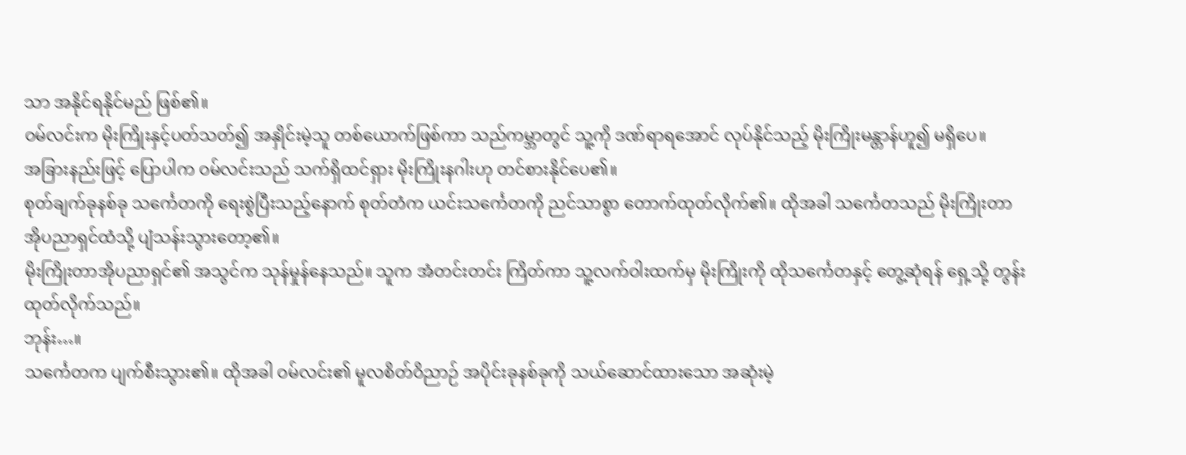သာ အနိုင်ရနိုင်မည် ဖြစ်၏။
ဝမ်လင်းက မိုးကြိုးနှင့်ပတ်သတ်၍ အနှိုင်းမဲ့သူ တစ်ယောက်ဖြစ်ကာ သည်ကမ္ဘာတွင် သူ့ကို ဒဏ်ရာရအောင် လုပ်နိုင်သည့် မိုးကြိုးမန္တာန်ဟူ၍ မရှိပေ။
အခြားနည်းဖြင့် ပြောပါက ဝမ်လင်းသည် သက်ရှိထင်ရှား မိုးကြိုးနဂါးဟု တင်စားနိုင်ပေ၏။
စုတ်ချက်ခုနစ်ခု သင်္ကေတကို ရေးစွဲပြီးသည့်နောက် စုတ်တံက ယင်းသင်္ကေတကို ညင်သာစွာ တောက်ထုတ်လိုက်၏။ ထိုအခါ သင်္ကေတသည် မိုးကြိုးတာအိုပညာရှင်ထံသို့ ပျံသန်းသွားတော့၏။
မိုးကြိုးတာအိုပညာရှင်၏ အသွင်က သုန်မှုန်နေသည်။ သူက အံတင်းတင်း ကြိတ်ကာ သူ့လက်ဝါးထက်မှ မိုးကြိုးကို ထိုသင်္ကေတနှင့် တွေ့ဆုံရန် ရှေ့သို့ တွန်းထုတ်လိုက်သည်။
ဘုန်း…။
သင်္ကေတက ပျက်စီးသွား၏။ ထိုအခါ ဝမ်လင်း၏ မူလစိတ်ဝိညာဉ် အပိုင်းခုနစ်ခုကို သယ်ဆောင်ထားသော အဆုံးမဲ့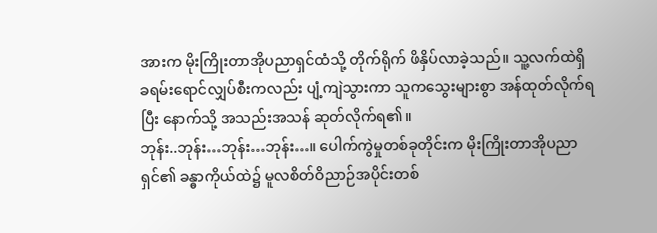အားက မိုးကြိုးတာအိုပညာရှင်ထံသို့ တိုက်ရိုက် ဖိနှိပ်လာခဲ့သည်။ သူ့လက်ထဲရှိ ခရမ်းရောင်လျှပ်စီးကလည်း ပျံ့ကျဲသွားကာ သူကသွေးများစွာ အန်ထုတ်လိုက်ရပြီး နောက်သို့ အသည်းအသန် ဆုတ်လိုက်ရ၏။
ဘုန်း..ဘုန်း…ဘုန်း…ဘုန်း…။ ပေါက်ကွဲမှုတစ်ခုတိုင်းက မိုးကြိုးတာအိုပညာရှင်၏ ခန္ဓာကိုယ်ထဲ၌ မူလစိတ်ဝိညာဉ်အပိုင်းတစ်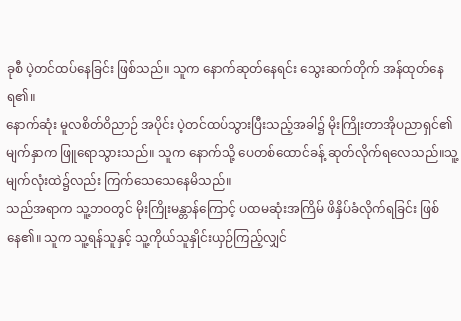ခုစီ ပဲ့တင်ထပ်နေခြင်း ဖြစ်သည်။ သူက နောက်ဆုတ်နေရင်း သွေးဆက်တိုက် အန်ထုတ်နေရ၏။
နောက်ဆုံး မူလစိတ်ဝိညာဉ် အပိုင်း ပဲ့တင်ထပ်သွားပြီးသည့်အခါ၌ မိုးကြိုးတာအိုပညာရှင်၏ မျက်နှာက ဖြူရောသွားသည်။ သူက နောက်သို့ ပေတစ်ထောင်ခန့် ဆုတ်လိုက်ရလေသည်။သူ့မျက်လုံးထဲ၌လည်း ကြက်သေသေနေမိသည်။
သည်အရာက သူ့ဘဝတွင် မိုးကြိုးမန္တာန်ကြောင့် ပထမဆုံးအကြိမ် ဖိနှိပ်ခံလိုက်ရခြင်း ဖြစ်နေ၏။ သူက သူ့ရန်သူနှင့် သူ့ကိုယ်သူနှိုင်းယှဉ်ကြည့်လျှင်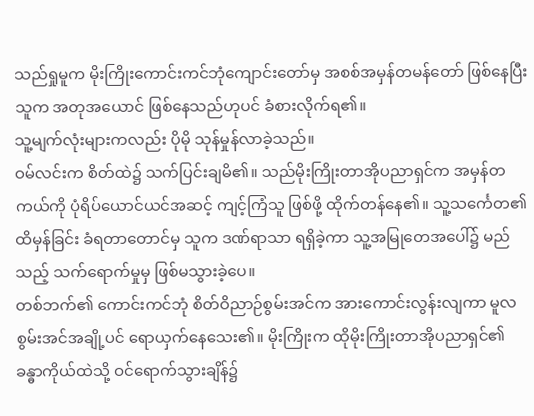သည်ရှုမူက မိုးကြိုးကောင်းကင်ဘုံကျောင်းတော်မှ အစစ်အမှန်တမန်တော် ဖြစ်နေပြီး သူက အတုအယောင် ဖြစ်နေသည်ဟုပင် ခံစားလိုက်ရ၏။
သူ့မျက်လုံးများကလည်း ပိုမို သုန်မှုန်လာခဲ့သည်။
ဝမ်လင်းက စိတ်ထဲ၌ သက်ပြင်းချမိ၏။ သည်မိုးကြိုးတာအိုပညာရှင်က အမှန်တကယ်ကို ပုံရိပ်ယောင်ယင်အဆင့် ကျင့်ကြံသူ ဖြစ်ဖို့ ထိုက်တန်နေ၏။ သူ့သင်္ကေတ၏ ထိမှန်ခြင်း ခံရတာတောင်မှ သူက ဒဏ်ရာသာ ရရှိခဲ့ကာ သူ့အမြုတေအပေါ်၌ မည်သည့် သက်ရောက်မှုမှ ဖြစ်မသွားခဲ့ပေ။
တစ်ဘက်၏ ကောင်းကင်ဘုံ စိတ်ဝိညာဉ်စွမ်းအင်က အားကောင်းလွန်းလျကာ မူလစွမ်းအင်အချို့ပင် ရောယှက်နေသေး၏။ မိုးကြိုးက ထိုမိုးကြိုးတာအိုပညာရှင်၏ ခန္ဓာကိုယ်ထဲသို့ ဝင်ရောက်သွားချိန်၌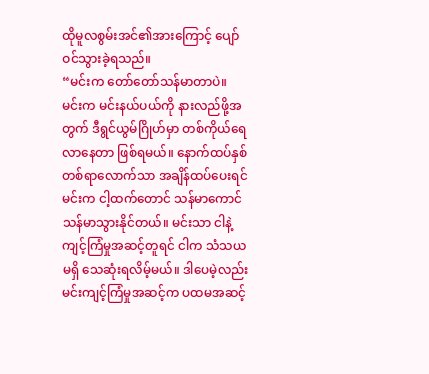ထိုမူလစွမ်းအင်၏အားကြောင့် ပျော်ဝင်သွားခဲ့ရသည်။
“မင်းက တော်တော်သန်မာတာပဲ။ မင်းက မင်းနယ်ပယ်ကို နားလည်ဖို့အတွက် ဒီရွင်ယွမ်ဂြိုဟ်မှာ တစ်ကိုယ်ရေ လာနေတာ ဖြစ်ရမယ်။ နောက်ထပ်နှစ်တစ်ရာလောက်သာ အချိန်ထပ်ပေးရင် မင်းက ငါ့ထက်တောင် သန်မာကောင် သန်မာသွားနိုင်တယ်။ မင်းသာ ငါနဲ့ ကျင့်ကြံမှုအဆင့်တူရင် ငါက သံသယမရှိ သေဆုံးရလိမ့်မယ်။ ဒါပေမဲ့လည်း မင်းကျင့်ကြံမှုအဆင့်က ပထမအဆင့်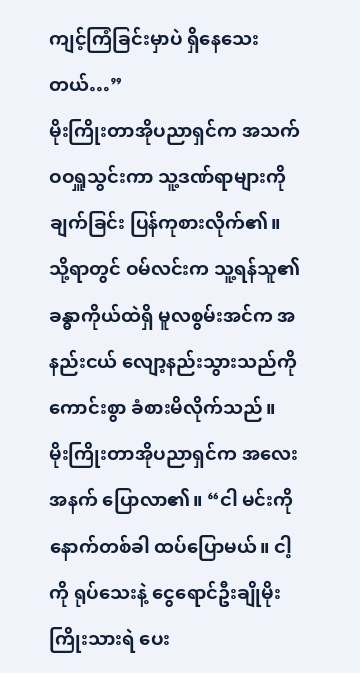ကျင့်ကြံခြင်းမှာပဲ ရှိနေသေးတယ်…”
မိုးကြိုးတာအိုပညာရှင်က အသက်ဝဝရှူသွင်းကာ သူ့ဒဏ်ရာများကို ချက်ခြင်း ပြန်ကုစားလိုက်၏။
သို့ရာတွင် ဝမ်လင်းက သူ့ရန်သူ၏ ခန္ဓာကိုယ်ထဲရှိ မူလစွမ်းအင်က အနည်းငယ် လျော့နည်းသွားသည်ကို ကောင်းစွာ ခံစားမိလိုက်သည်။
မိုးကြိုးတာအိုပညာရှင်က အလေးအနက် ပြောလာ၏။ “ငါ မင်းကို နောက်တစ်ခါ ထပ်ပြောမယ်။ ငါ့ကို ရုပ်သေးနဲ့ ငွေရောင်ဦးချိုမိုးကြိုးသားရဲ ပေး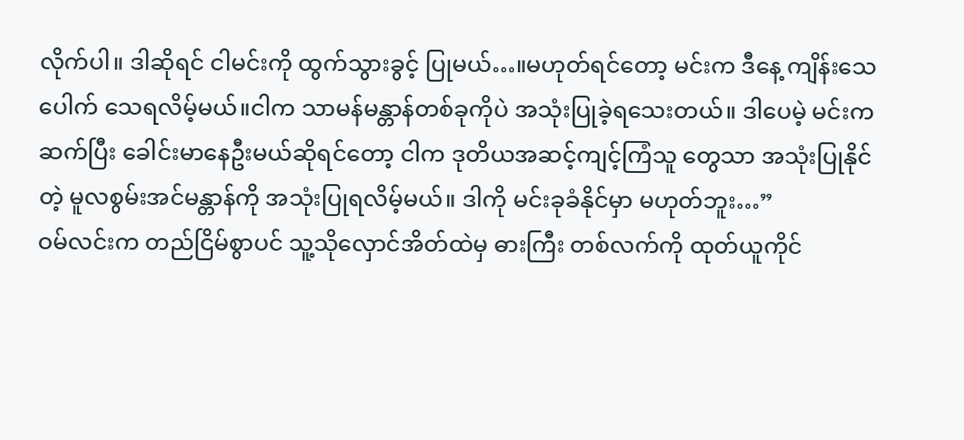လိုက်ပါ။ ဒါဆိုရင် ငါမင်းကို ထွက်သွားခွင့် ပြုမယ်…။မဟုတ်ရင်တော့ မင်းက ဒီနေ့ ကျိန်းသေပေါက် သေရလိမ့်မယ်။ငါက သာမန်မန္တာန်တစ်ခုကိုပဲ အသုံးပြုခဲ့ရသေးတယ်။ ဒါပေမဲ့ မင်းက ဆက်ပြီး ခေါင်းမာနေဦးမယ်ဆိုရင်တော့ ငါက ဒုတိယအဆင့်ကျင့်ကြံသူ တွေသာ အသုံးပြုနိုင်တဲ့ မူလစွမ်းအင်မန္တာန်ကို အသုံးပြုရလိမ့်မယ်။ ဒါကို မင်းခုခံနိုင်မှာ မဟုတ်ဘူး…”
ဝမ်လင်းက တည်ငြိမ်စွာပင် သူ့သိုလှောင်အိတ်ထဲမှ ဓားကြီး တစ်လက်ကို ထုတ်ယူကိုင်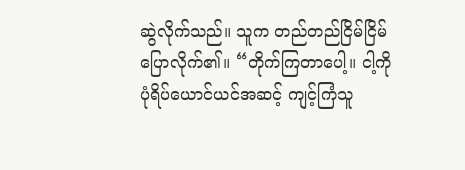ဆွဲလိုက်သည်။ သူက တည်တည်ငြိမ်ငြိမ် ပြောလိုက်၏။ “တိုက်ကြတာပေါ့။ ငါ့ကို ပုံရိပ်ယောင်ယင်အဆင့် ကျင့်ကြံသူ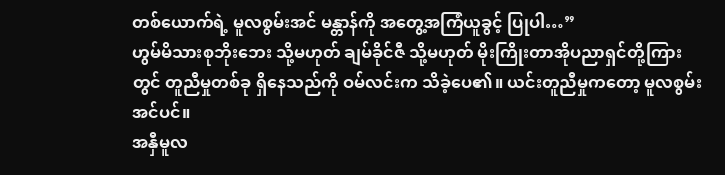တစ်ယောက်ရဲ့ မူလစွမ်းအင် မန္တာန်ကို အတွေ့အကြံယူခွင့် ပြုပါ…”
ဟွမ်မိသားစုဘိုးဘေး သို့မဟုတ် ချမ်ခိုင်ဇီ သို့မဟုတ် မိုးကြိုးတာအိုပညာရှင်တို့ကြားတွင် တူညီမှုတစ်ခု ရှိနေသည်ကို ဝမ်လင်းက သိခဲ့ပေ၏။ ယင်းတူညီမှုကတော့ မူလစွမ်းအင်ပင်။
အနှီမူလ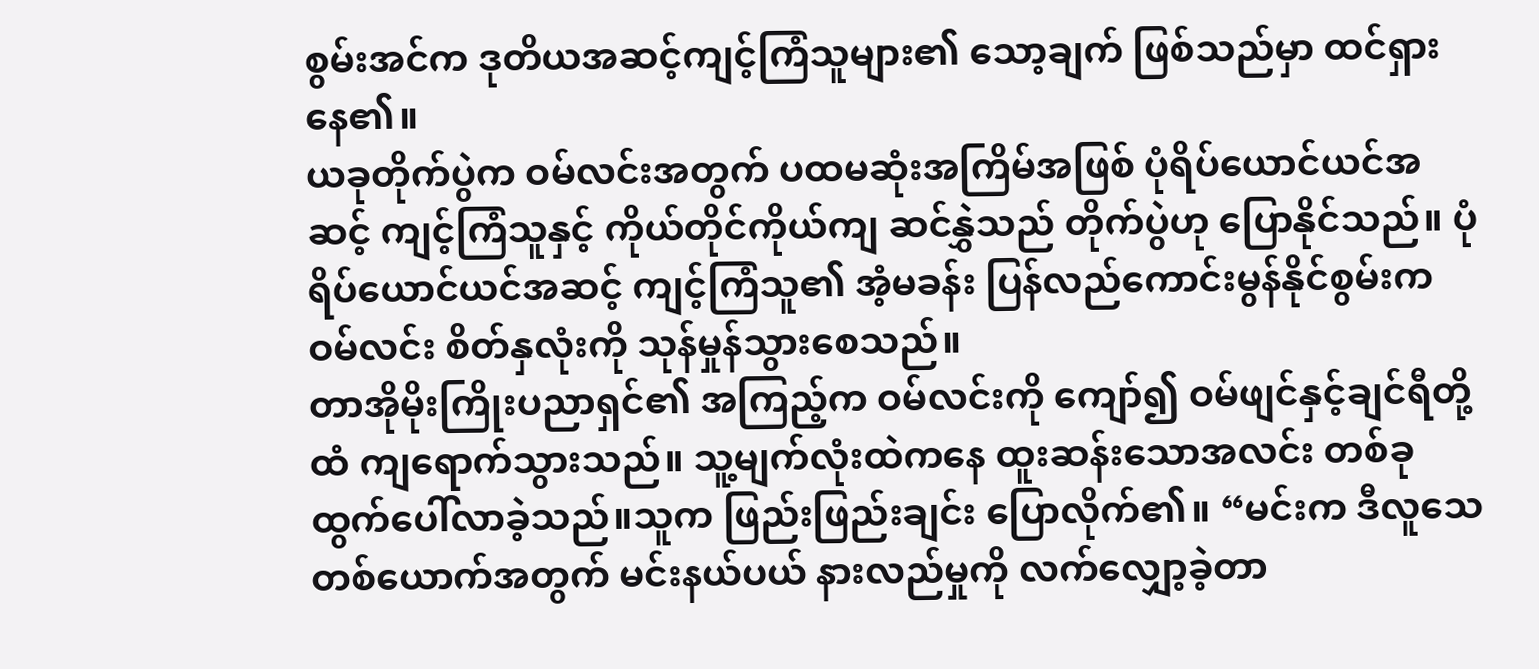စွမ်းအင်က ဒုတိယအဆင့်ကျင့်ကြံသူများ၏ သော့ချက် ဖြစ်သည်မှာ ထင်ရှားနေ၏။
ယခုတိုက်ပွဲက ဝမ်လင်းအတွက် ပထမဆုံးအကြိမ်အဖြစ် ပုံရိပ်ယောင်ယင်အဆင့် ကျင့်ကြံသူနှင့် ကိုယ်တိုင်ကိုယ်ကျ ဆင်နွှဲသည် တိုက်ပွဲဟု ပြောနိုင်သည်။ ပုံရိပ်ယောင်ယင်အဆင့် ကျင့်ကြံသူ၏ အံ့မခန်း ပြန်လည်ကောင်းမွန်နိုင်စွမ်းက ဝမ်လင်း စိတ်နှလုံးကို သုန်မှုန်သွားစေသည်။
တာအိုမိုးကြိုးပညာရှင်၏ အကြည့်က ဝမ်လင်းကို ကျော်၍ ဝမ်ဖျင်နှင့်ချင်ရီတို့ထံ ကျရောက်သွားသည်။ သူ့မျက်လုံးထဲကနေ ထူးဆန်းသောအလင်း တစ်ခုထွက်ပေါ်လာခဲ့သည်။သူက ဖြည်းဖြည်းချင်း ပြောလိုက်၏။ “မင်းက ဒီလူသေတစ်ယောက်အတွက် မင်းနယ်ပယ် နားလည်မှုကို လက်လျှော့ခဲ့တာ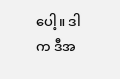ပေါ့။ ဒါက ဒီအ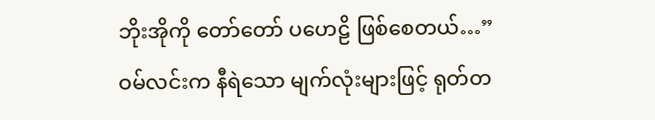ဘိုးအိုကို တော်တော် ပဟေဠိ ဖြစ်စေတယ်…”
ဝမ်လင်းက နီရဲသော မျက်လုံးများဖြင့် ရုတ်တ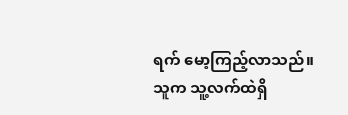ရက် မော့ကြည့်လာသည်။သူက သူ့လက်ထဲရှိ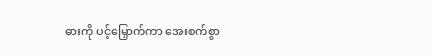ဓားကို ပင့်မြှောက်ကာ အေးစက်စွာ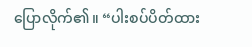ပြောလိုက်၏။ “ပါးစပ်ပိတ်ထား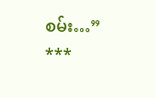စမ်း…”
***